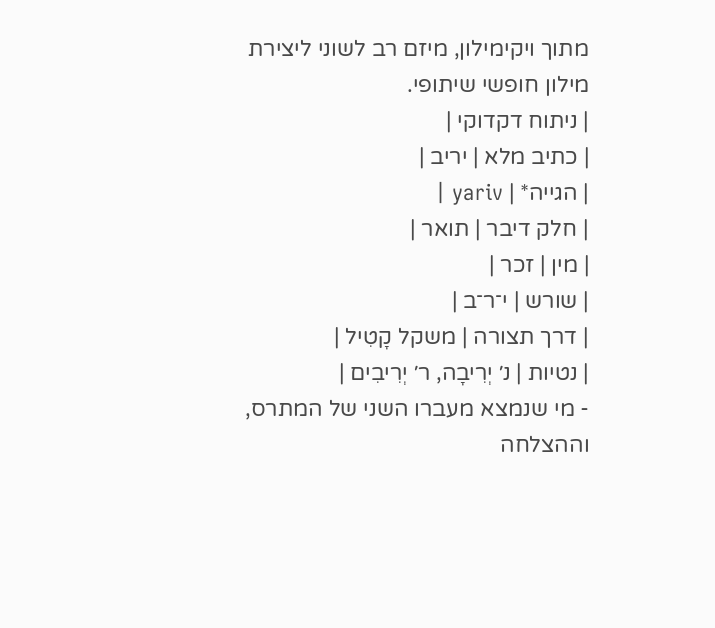מתוך ויקימילון, מיזם רב לשוני ליצירת מילון חופשי שיתופי.
| ניתוח דקדוקי |
| כתיב מלא | יריב |
| הגייה* | yariv |
| חלק דיבר | תואר |
| מין | זכר |
| שורש | י־ר־ב |
| דרך תצורה | משקל קָטִיל |
| נטיות | נ׳ יְרִיבָה, ר׳ יְרִיבִים |
- מי שנמצא מעברו השני של המתרס, וההצלחה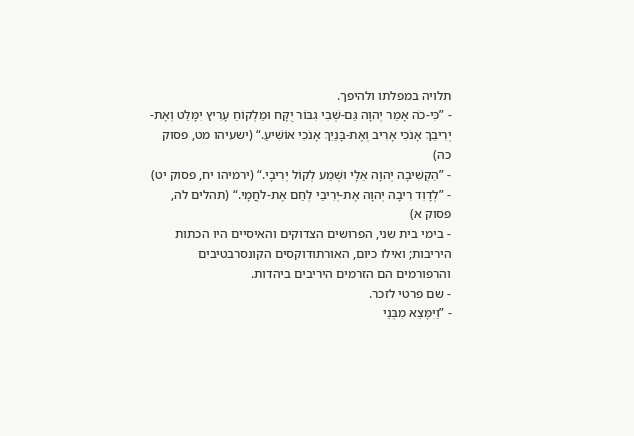תלויה במפלתו ולהיפך.
- ”כִּי-כֹה אָמַר יְהוָה גַּם-שְׁבִי גִבּוֹר יֻקָּח וּמַלְקוֹחַ עָרִיץ יִמָּלֵט וְאֶת-יְרִיבֵךְ אָנֹכִי אָרִיב וְאֶת-בָּנַיִךְ אָנֹכִי אוֹשִׁיעַ.“ (ישעיהו מט, פסוק כה)
- ”הַקְשִׁיבָה יְהוָה אֵלָי וּשְׁמַע לְקוֹל יְרִיבָי.“ (ירמיהו יח, פסוק יט)
- ”לְדָוִד רִיבָה יְהוָה אֶת-יְרִיבַי לְחַם אֶת-לֹחֲמָי.“ (תהלים לה, פסוק א)
- בימי בית שני, הפרושים הצדוקים והאיסיים היו הכתות היריבות; ואילו כיום, האורתודוקסים הקונסרבטיבים והרפורמים הם הזרמים היריבים ביהדות.
- שם פרטי לזכר.
- ”וַיִּמָּצֵא מִבְּנֵי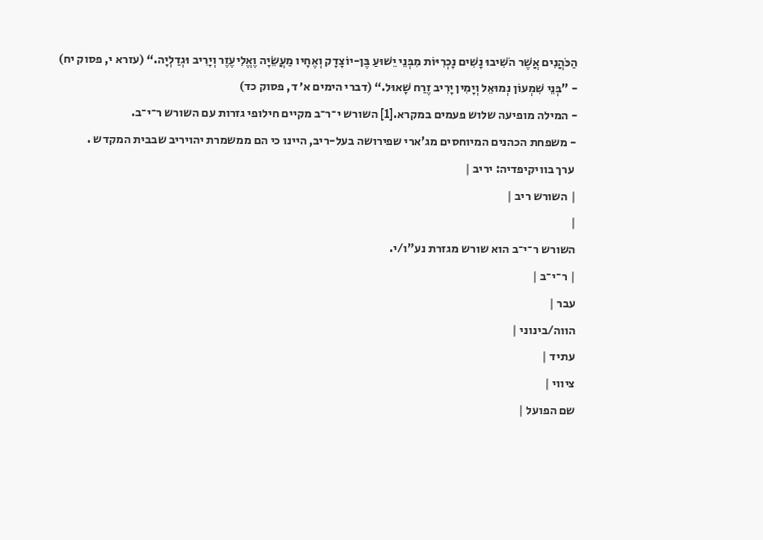הַכֹּהֲנִים אֲשֶׁר הֹשִׁיבוּ נָשִׁים נָכְרִיּוֹת מִבְּנֵי יֵשׁוּעַ בֶּן-יוֹצָדָק וְאֶחָיו מַעֲשֵׂיָה וֶאֱלִיעֶזֶר וְיָרִיב וּגְדַלְיָה.“ (עזרא י, פסוק יח)
- ”בְּנֵי שִׁמְעוֹן נְמוּאֵל וְיָמִין יָרִיב זֶרַח שָׁאוּל.“ (דברי הימים א׳ ד, פסוק כד)
- המילה מופיעה שלוש פעמים במקרא.[1] השורש י־ר־ב מקיים חילופי גזרות עם השורש ר־י־ב.
- משפחת הכהנים המיוחסים מג'ארי שפירושה בעל-ריב, היינו כי הם ממשמרת יהויריב שבבית המקדש .
 ערך בוויקיפדיה: יריב |
| השורש ריב |
|
השורש ר־י־ב הוא שורש מגזרת נע"ו/י.
| ר־י־ב |
עבר |
הווה/בינוני |
עתיד |
ציווי |
שם הפועל |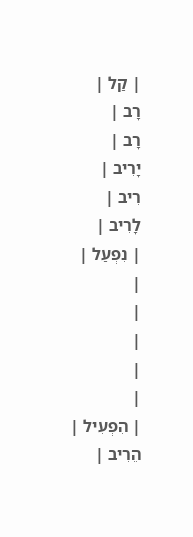| קַל |
רָב |
רָב |
יָרִיב |
רִיב |
לָרִיב |
| נִפְעַל |
|
|
|
|
|
| הִפְעִיל |
הֵרִיב |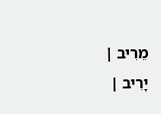מֵרִיב |
יָרִיב |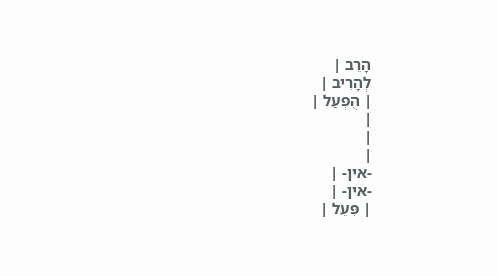הָרֵב |
לְהָרִיב |
| הֻפְעַל |
|
|
|
-אין- |
-אין- |
| פִּעֵל |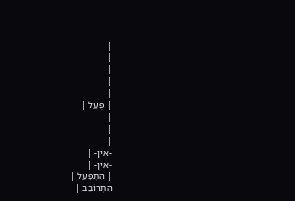|
|
|
|
|
| פֻּעַל |
|
|
|
-אין- |
-אין- |
| הִתְפַּעֵל |
הִתְרוֹבֵב |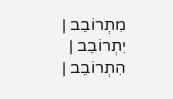מִתְרוֹבֵב |
יִתְרוֹבֵב |
הִתְרוֹבֵב |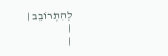לְהִתְרוֹבֵב |
|
|